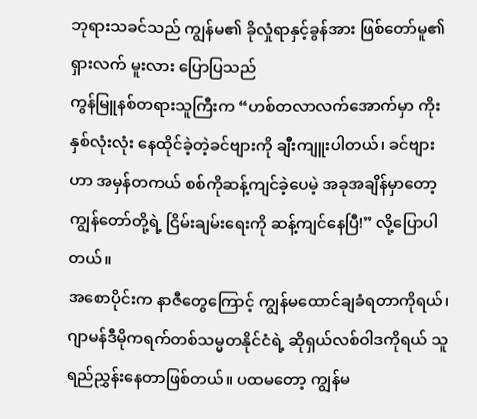ဘုရားသခင်သည် ကျွန်မ၏ ခိုလှုံရာနှင့်ခွန်အား ဖြစ်တော်မူ၏
ရှားလက် မူးလား ပြောပြသည်
ကွန်မြူနစ်တရားသူကြီးက “ဟစ်တလာလက်အောက်မှာ ကိုးနှစ်လုံးလုံး နေထိုင်ခဲ့တဲ့ခင်ဗျားကို ချီးကျူးပါတယ်၊ ခင်ဗျားဟာ အမှန်တကယ် စစ်ကိုဆန့်ကျင်ခဲ့ပေမဲ့ အခုအချိန်မှာတော့ ကျွန်တော်တို့ရဲ့ ငြိမ်းချမ်းရေးကို ဆန့်ကျင်နေပြီ!” လို့ပြောပါတယ်။
အစောပိုင်းက နာဇီတွေကြောင့် ကျွန်မထောင်ချခံရတာကိုရယ်၊ ဂျာမန်ဒီမိုကရက်တစ်သမ္မတနိုင်ငံရဲ့ ဆိုရှယ်လစ်ဝါဒကိုရယ် သူရည်ညွှန်းနေတာဖြစ်တယ်။ ပထမတော့ ကျွန်မ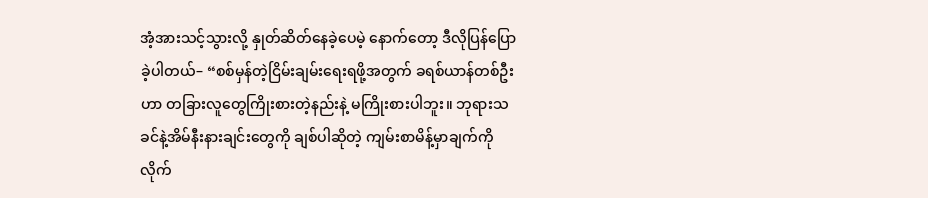အံ့အားသင့်သွားလို့ နှုတ်ဆိတ်နေခဲ့ပေမဲ့ နောက်တော့ ဒီလိုပြန်ပြောခဲ့ပါတယ်– “စစ်မှန်တဲ့ငြိမ်းချမ်းရေးရဖို့အတွက် ခရစ်ယာန်တစ်ဦးဟာ တခြားလူတွေကြိုးစားတဲ့နည်းနဲ့ မကြိုးစားပါဘူး။ ဘုရားသခင်နဲ့အိမ်နီးနားချင်းတွေကို ချစ်ပါဆိုတဲ့ ကျမ်းစာမိန့်မှာချက်ကို လိုက်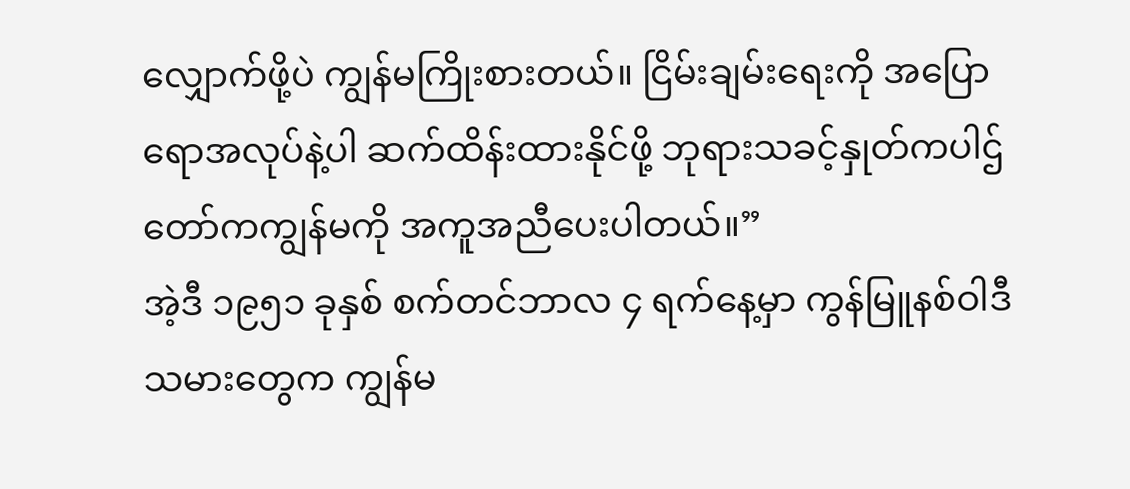လျှောက်ဖို့ပဲ ကျွန်မကြိုးစားတယ်။ ငြိမ်းချမ်းရေးကို အပြောရောအလုပ်နဲ့ပါ ဆက်ထိန်းထားနိုင်ဖို့ ဘုရားသခင့်နှုတ်ကပါဌ်တော်ကကျွန်မကို အကူအညီပေးပါတယ်။”
အဲ့ဒီ ၁၉၅၁ ခုနှစ် စက်တင်ဘာလ ၄ ရက်နေ့မှာ ကွန်မြူနစ်ဝါဒီသမားတွေက ကျွန်မ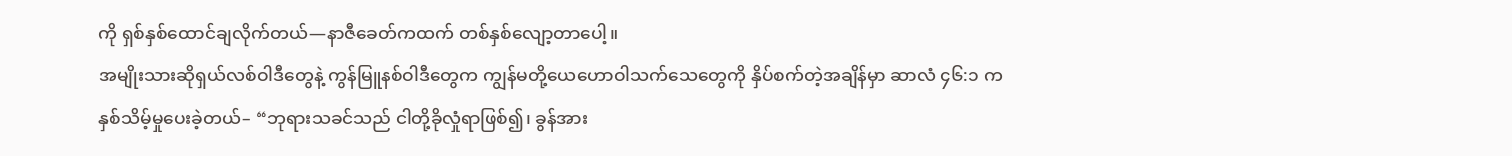ကို ရှစ်နှစ်ထောင်ချလိုက်တယ်—နာဇီခေတ်ကထက် တစ်နှစ်လျော့တာပေါ့။
အမျိုးသားဆိုရှယ်လစ်ဝါဒီတွေနဲ့ ကွန်မြူနစ်ဝါဒီတွေက ကျွန်မတို့ယေဟောဝါသက်သေတွေကို နှိပ်စက်တဲ့အချိန်မှာ ဆာလံ ၄၆:၁ က နှစ်သိမ့်မှုပေးခဲ့တယ်– “ဘုရားသခင်သည် ငါတို့ခိုလှုံရာဖြစ်၍၊ ခွန်အား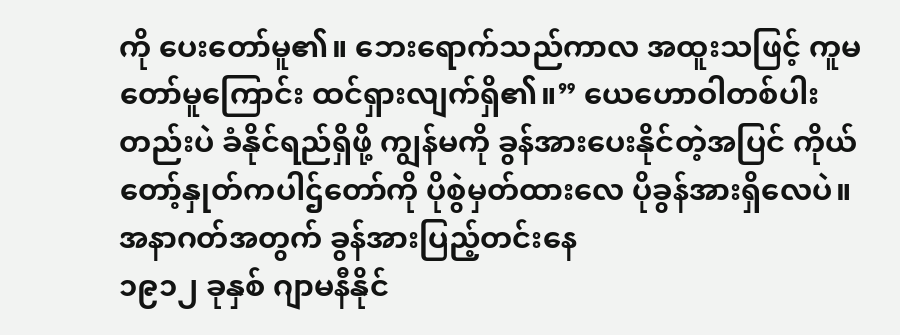ကို ပေးတော်မူ၏။ ဘေးရောက်သည်ကာလ အထူးသဖြင့် ကူမတော်မူကြောင်း ထင်ရှားလျက်ရှိ၏။” ယေဟောဝါတစ်ပါးတည်းပဲ ခံနိုင်ရည်ရှိဖို့ ကျွန်မကို ခွန်အားပေးနိုင်တဲ့အပြင် ကိုယ်တော့်နှုတ်ကပါဌ်တော်ကို ပိုစွဲမှတ်ထားလေ ပိုခွန်အားရှိလေပဲ။
အနာဂတ်အတွက် ခွန်အားပြည့်တင်းနေ
၁၉၁၂ ခုနှစ် ဂျာမနီနိုင်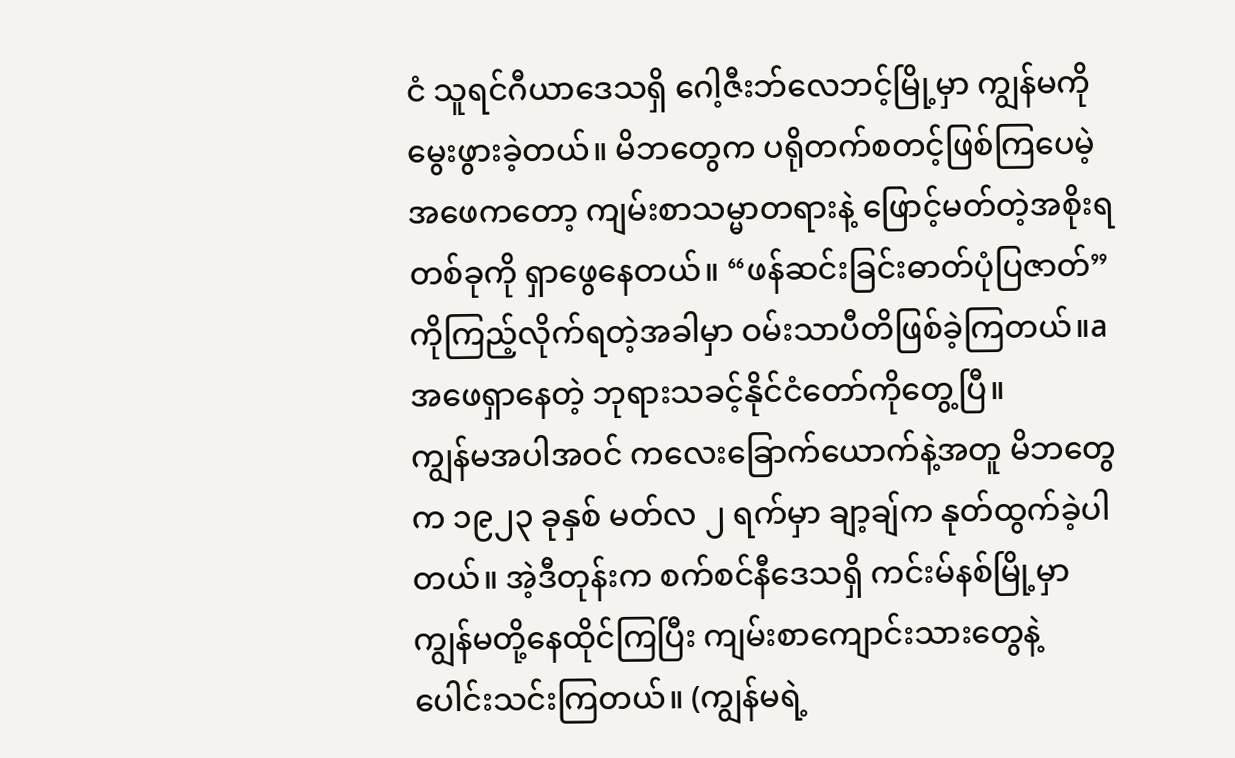ငံ သူရင်ဂီယာဒေသရှိ ဂေါ့ဇီးဘ်လေဘင့်မြို့မှာ ကျွန်မကိုမွေးဖွားခဲ့တယ်။ မိဘတွေက ပရိုတက်စတင့်ဖြစ်ကြပေမဲ့ အဖေကတော့ ကျမ်းစာသမ္မာတရားနဲ့ ဖြောင့်မတ်တဲ့အစိုးရတစ်ခုကို ရှာဖွေနေတယ်။ “ဖန်ဆင်းခြင်းဓာတ်ပုံပြဇာတ်” ကိုကြည့်လိုက်ရတဲ့အခါမှာ ဝမ်းသာပီတိဖြစ်ခဲ့ကြတယ်။a အဖေရှာနေတဲ့ ဘုရားသခင့်နိုင်ငံတော်ကိုတွေ့ပြီ။
ကျွန်မအပါအဝင် ကလေးခြောက်ယောက်နဲ့အတူ မိဘတွေက ၁၉၂၃ ခုနှစ် မတ်လ ၂ ရက်မှာ ချာ့ချ်က နုတ်ထွက်ခဲ့ပါတယ်။ အဲ့ဒီတုန်းက စက်စင်နီဒေသရှိ ကင်းမ်နစ်မြို့မှာ ကျွန်မတို့နေထိုင်ကြပြီး ကျမ်းစာကျောင်းသားတွေနဲ့ ပေါင်းသင်းကြတယ်။ (ကျွန်မရဲ့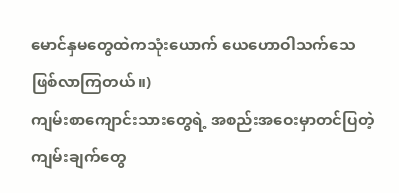မောင်နှမတွေထဲကသုံးယောက် ယေဟောဝါသက်သေဖြစ်လာကြတယ်။)
ကျမ်းစာကျောင်းသားတွေရဲ့ အစည်းအဝေးမှာတင်ပြတဲ့ ကျမ်းချက်တွေ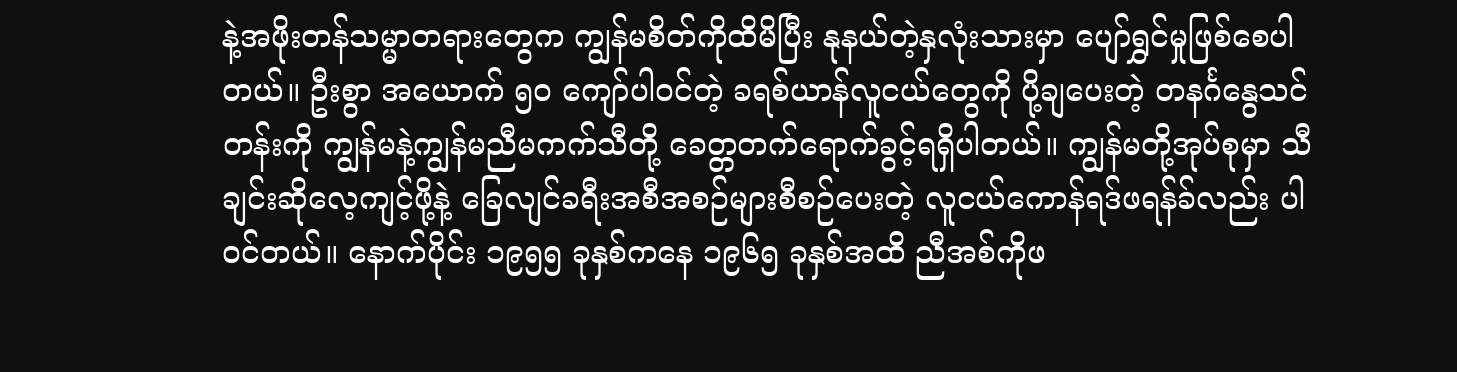နဲ့အဖိုးတန်သမ္မာတရားတွေက ကျွန်မစိတ်ကိုထိမိပြီး နုနယ်တဲ့နှလုံးသားမှာ ပျော်ရွှင်မှုဖြစ်စေပါတယ်။ ဦးစွာ အယောက် ၅၀ ကျော်ပါဝင်တဲ့ ခရစ်ယာန်လူငယ်တွေကို ပို့ချပေးတဲ့ တနင်္ဂနွေသင်တန်းကို ကျွန်မနဲ့ကျွန်မညီမကက်သီတို့ ခေတ္တတက်ရောက်ခွင့်ရရှိပါတယ်။ ကျွန်မတို့အုပ်စုမှာ သီချင်းဆိုလေ့ကျင့်ဖို့နဲ့ ခြေလျင်ခရီးအစီအစဉ်များစီစဉ်ပေးတဲ့ လူငယ်ကောန်ရဒ်ဖရန်ခ်လည်း ပါဝင်တယ်။ နောက်ပိုင်း ၁၉၅၅ ခုနှစ်ကနေ ၁၉၆၅ ခုနှစ်အထိ ညီအစ်ကိုဖ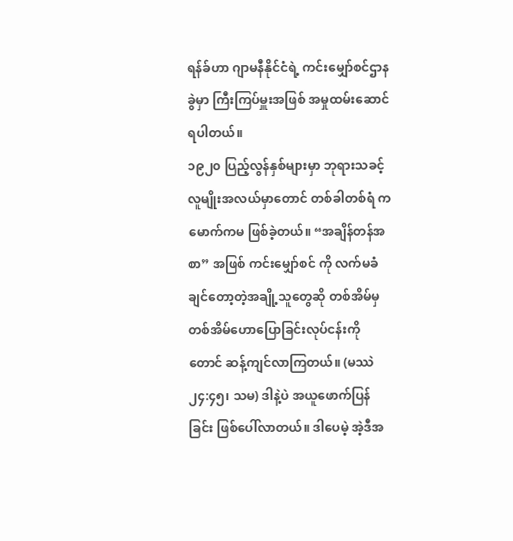ရန်ခ်ဟာ ဂျာမနီနိုင်ငံရဲ့ ကင်းမျှော်စင်ဌာနခွဲမှာ ကြီးကြပ်မှူးအဖြစ် အမှုထမ်းဆောင်ရပါတယ်။
၁၉၂၀ ပြည့်လွန်နှစ်များမှာ ဘုရားသခင့်လူမျိုးအလယ်မှာတောင် တစ်ခါတစ်ရံ ကမောက်ကမ ဖြစ်ခဲ့တယ်။ “အချိန်တန်အစာ” အဖြစ် ကင်းမျှော်စင် ကို လက်မခံချင်တော့တဲ့အချို့သူတွေဆို တစ်အိမ်မှတစ်အိမ်ဟောပြောခြင်းလုပ်ငန်းကိုတောင် ဆန့်ကျင်လာကြတယ်။ (မဿဲ ၂၄:၄၅၊ သမ) ဒါနဲ့ပဲ အယူဖောက်ပြန်ခြင်း ဖြစ်ပေါ်လာတယ်။ ဒါပေမဲ့ အဲ့ဒီအ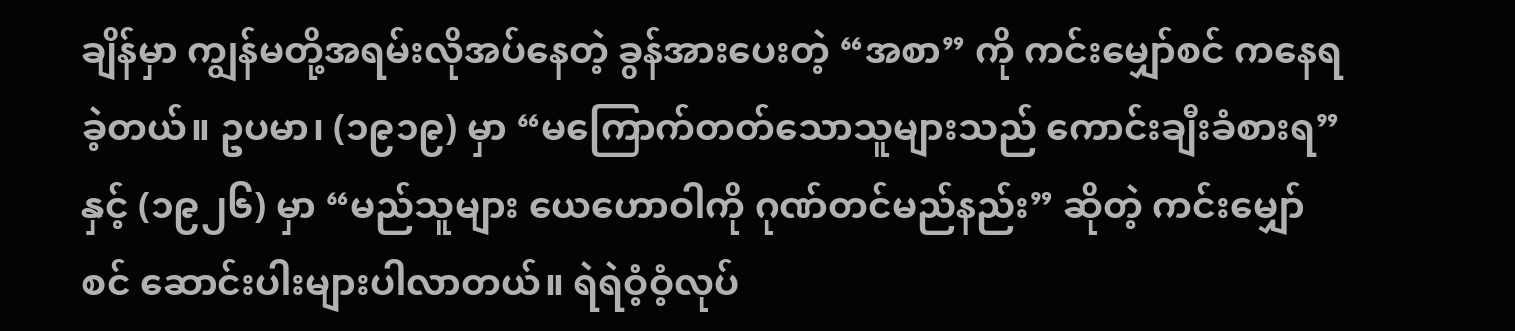ချိန်မှာ ကျွန်မတို့အရမ်းလိုအပ်နေတဲ့ ခွန်အားပေးတဲ့ “အစာ” ကို ကင်းမျှော်စင် ကနေရခဲ့တယ်။ ဥပမာ၊ (၁၉၁၉) မှာ “မကြောက်တတ်သောသူများသည် ကောင်းချီးခံစားရ” နှင့် (၁၉၂၆) မှာ “မည်သူများ ယေဟောဝါကို ဂုဏ်တင်မည်နည်း” ဆိုတဲ့ ကင်းမျှော်စင် ဆောင်းပါးများပါလာတယ်။ ရဲရဲဝံ့ဝံ့လုပ်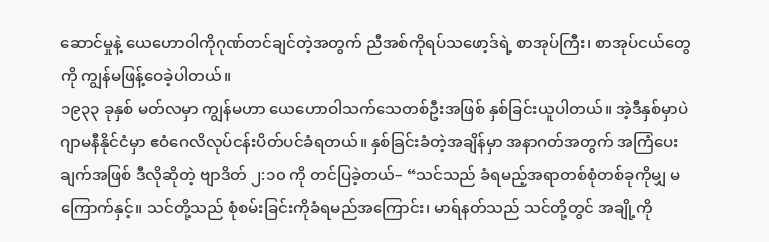ဆောင်မှုနဲ့ ယေဟောဝါကိုဂုဏ်တင်ချင်တဲ့အတွက် ညီအစ်ကိုရပ်သဖော့ဒ်ရဲ့ စာအုပ်ကြီး၊ စာအုပ်ငယ်တွေကို ကျွန်မဖြန့်ဝေခဲ့ပါတယ်။
၁၉၃၃ ခုနှစ် မတ်လမှာ ကျွန်မဟာ ယေဟောဝါသက်သေတစ်ဦးအဖြစ် နှစ်ခြင်းယူပါတယ်။ အဲ့ဒီနှစ်မှာပဲ ဂျာမနီနိုင်ငံမှာ ဧဝံဂေလိလုပ်ငန်းပိတ်ပင်ခံရတယ်။ နှစ်ခြင်းခံတဲ့အချိန်မှာ အနာဂတ်အတွက် အကြံပေးချက်အဖြစ် ဒီလိုဆိုတဲ့ ဗျာဒိတ် ၂:၁၀ ကို တင်ပြခဲ့တယ်– “သင်သည် ခံရမည့်အရာတစ်စုံတစ်ခုကိုမျှ မကြောက်နှင့်။ သင်တို့သည် စုံစမ်းခြင်းကိုခံရမည်အကြောင်း၊ မာရ်နတ်သည် သင်တို့တွင် အချို့ကို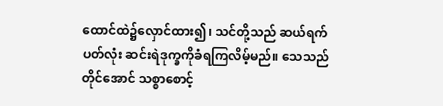ထောင်ထဲ၌လှောင်ထား၍၊ သင်တို့သည် ဆယ်ရက်ပတ်လုံး ဆင်းရဲဒုက္ခကိုခံရကြလိမ့်မည်။ သေသည်တိုင်အောင် သစ္စာစောင့်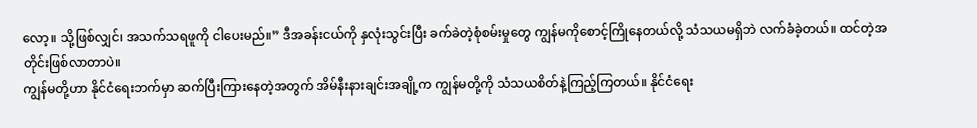လော့။ သို့ဖြစ်လျှင်၊ အသက်သရဖူကို ငါပေးမည်။” ဒီအခန်းငယ်ကို နှလုံးသွင်းပြီး ခက်ခဲတဲ့စုံစမ်းမှုတွေ ကျွန်မကိုစောင့်ကြိုနေတယ်လို့ သံသယမရှိဘဲ လက်ခံခဲ့တယ်။ ထင်တဲ့အတိုင်းဖြစ်လာတာပဲ။
ကျွန်မတို့ဟာ နိုင်ငံရေးဘက်မှာ ဆက်ပြီးကြားနေတဲ့အတွက် အိမ်နီးနားချင်းအချို့က ကျွန်မတို့ကို သံသယစိတ်နဲ့ကြည့်ကြတယ်။ နိုင်ငံရေး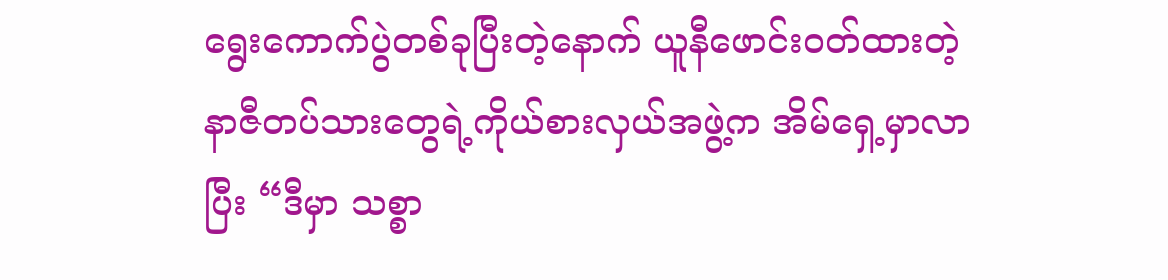ရွေးကောက်ပွဲတစ်ခုပြီးတဲ့နောက် ယူနီဖောင်းဝတ်ထားတဲ့ နာဇီတပ်သားတွေရဲ့ကိုယ်စားလှယ်အဖွဲ့က အိမ်ရှေ့မှာလာပြီး “ဒီမှာ သစ္စာ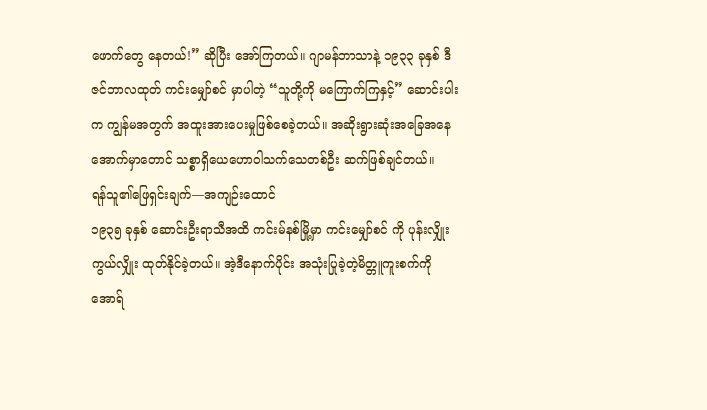ဖောက်တွေ နေတယ်!” ဆိုပြီး အော်ကြတယ်။ ဂျာမန်ဘာသာနဲ့ ၁၉၃၃ ခုနှစ် ဒီဇင်ဘာလထုတ် ကင်းမျှော်စင် မှာပါတဲ့ “သူတို့ကို မကြောက်ကြနှင့်” ဆောင်းပါးက ကျွန်မအတွက် အထူးအားပေးမှုဖြစ်စေခဲ့တယ်။ အဆိုးရွားဆုံးအခြေအနေအောက်မှာတောင် သစ္စာရှိယေဟောဝါသက်သေတစ်ဦး ဆက်ဖြစ်ချင်တယ်။
ရန်သူ၏ဖြေရှင်းချက်—အကျဉ်းထောင်
၁၉၃၅ ခုနှစ် ဆောင်းဦးရာသီအထိ ကင်းမ်နစ်မြို့မှာ ကင်းမျှော်စင် ကို ပုန်းလျှိုးကွယ်လျှိုး ထုတ်နိုင်ခဲ့တယ်။ အဲ့ဒီနောက်ပိုင်း အသုံးပြုခဲ့တဲ့မိတ္တူကူးစက်ကို အောရ်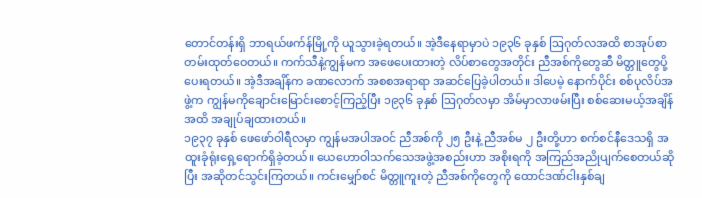တောင်တန်းရှိ ဘာရယ်ဖက်န်မြို့ကို ယူသွားခဲ့ရတယ်။ အဲ့ဒီနေရာမှာပဲ ၁၉၃၆ ခုနှစ် ဩဂုတ်လအထိ စာအုပ်စာတမ်းထုတ်ဝေတယ်။ ကက်သီနဲ့ကျွန်မက အဖေပေးထားတဲ့ လိပ်စာတွေအတိုင်း ညီအစ်ကိုတွေဆီ မိတ္တူတွေပို့ပေးရတယ်။ အဲ့ဒီအချိန်က ခဏလောက် အစစအရာရာ အဆင်ပြေခဲ့ပါတယ်။ ဒါပေမဲ့ နောက်ပိုင်း စစ်ပုလိပ်အဖွဲ့က ကျွန်မကိုချောင်းမြောင်းစောင့်ကြည့်ပြီး ၁၉၃၆ ခုနှစ် ဩဂုတ်လမှာ အိမ်မှာလာဖမ်းပြီး စစ်ဆေးမယ့်အချိန်အထိ အချုပ်ချထားတယ်။
၁၉၃၇ ခုနှစ် ဖေဖော်ဝါရီလမှာ ကျွန်မအပါအဝင် ညီအစ်ကို ၂၅ ဦးနဲ့ ညီအစ်မ ၂ ဦးတို့ဟာ စက်စင်နီဒေသရှိ အထူးခုံရုံးရှေ့ရောက်ရှိခဲ့တယ်။ ယေဟောဝါသက်သေအဖွဲ့အစည်းဟာ အစိုးရကို အကြည်အညိုပျက်စေတယ်ဆိုပြီး အဆိုတင်သွင်းကြတယ်။ ကင်းမျှော်စင် မိတ္တူကူးတဲ့ ညီအစ်ကိုတွေကို ထောင်ဒဏ်ငါးနှစ်ချ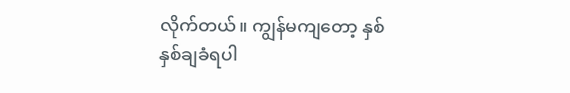လိုက်တယ်။ ကျွန်မကျတော့ နှစ်နှစ်ချခံရပါ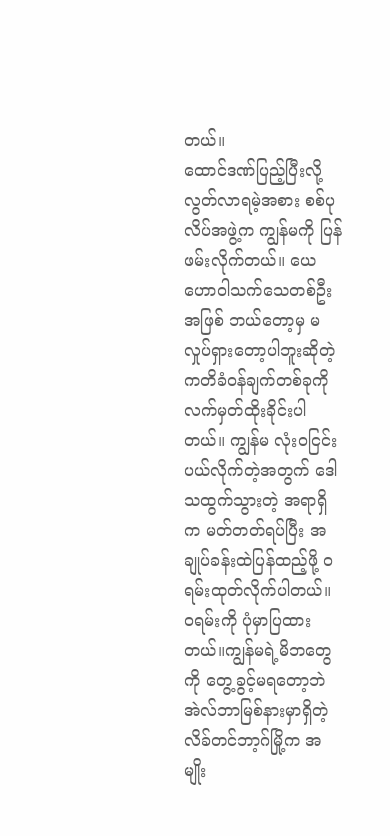တယ်။
ထောင်ဒဏ်ပြည့်ပြီးလို့ လွတ်လာရမဲ့အစား စစ်ပုလိပ်အဖွဲ့က ကျွန်မကို ပြန်ဖမ်းလိုက်တယ်။ ယေဟောဝါသက်သေတစ်ဦးအဖြစ် ဘယ်တော့မှ မလှုပ်ရှားတော့ပါဘူးဆိုတဲ့ ကတိခံဝန်ချက်တစ်ခုကို လက်မှတ်ထိုးခိုင်းပါတယ်။ ကျွန်မ လုံးဝငြင်းပယ်လိုက်တဲ့အတွက် ဒေါသထွက်သွားတဲ့ အရာရှိက မတ်တတ်ရပ်ပြီး အချုပ်ခန်းထဲပြန်ထည့်ဖို့ ဝရမ်းထုတ်လိုက်ပါတယ်။ ဝရမ်းကို ပုံမှာပြထားတယ်။ကျွန်မရဲ့မိဘတွေကို တွေ့ခွင့်မရတော့ဘဲ အဲလ်ဘာမြစ်နားမှာရှိတဲ့ လိခ်တင်ဘာ့ဂ်မြို့က အမျိုး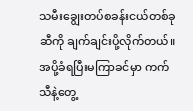သမီးချွေးတပ်စခန်းငယ်တစ်ခုဆီကို ချက်ချင်းပို့လိုက်တယ်။ အပို့ခံရပြီးမကြာခင်မှာ ကက်သီနဲ့တွေ့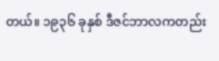တယ်။ ၁၉၃၆ ခုနှစ် ဒီဇင်ဘာလကတည်း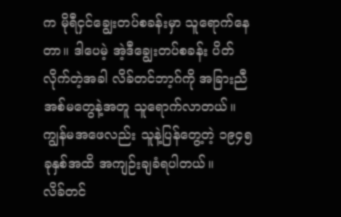က မိုရီငှင်ချွေးတပ်စခန်းမှာ သူရောက်နေတာ။ ဒါပေမဲ့ အဲ့ဒီချွေးတပ်စခန်း ပိတ်လိုက်တဲ့အခါ လိခ်တင်ဘာ့ဂ်ကို အခြားညီအစ်မတွေနဲ့အတူ သူရောက်လာတယ်။ ကျွန်မအဖေလည်း သူနဲ့ပြန်တွေ့တဲ့ ၁၉၄၅ ခုနှစ်အထိ အကျဉ်းချခံရပါတယ်။
လိခ်တင်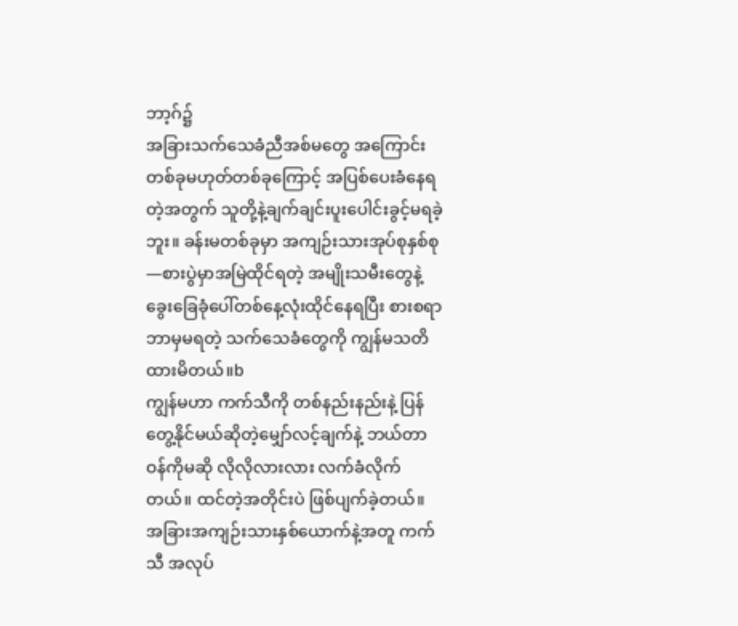ဘာ့ဂ်၌
အခြားသက်သေခံညီအစ်မတွေ အကြောင်းတစ်ခုမဟုတ်တစ်ခုကြောင့် အပြစ်ပေးခံနေရတဲ့အတွက် သူတို့နဲ့ချက်ချင်းပူးပေါင်းခွင့်မရခဲ့ဘူး။ ခန်းမတစ်ခုမှာ အကျဉ်းသားအုပ်စုနှစ်စု—စားပွဲမှာအမြဲထိုင်ရတဲ့ အမျိုးသမီးတွေနဲ့ ခွေးခြေခုံပေါ်တစ်နေ့လုံးထိုင်နေရပြီး စားစရာဘာမှမရတဲ့ သက်သေခံတွေကို ကျွန်မသတိထားမိတယ်။b
ကျွန်မဟာ ကက်သီကို တစ်နည်းနည်းနဲ့ ပြန်တွေ့နိုင်မယ်ဆိုတဲ့မျှော်လင့်ချက်နဲ့ ဘယ်တာဝန်ကိုမဆို လိုလိုလားလား လက်ခံလိုက်တယ်။ ထင်တဲ့အတိုင်းပဲ ဖြစ်ပျက်ခဲ့တယ်။ အခြားအကျဉ်းသားနှစ်ယောက်နဲ့အတူ ကက်သီ အလုပ်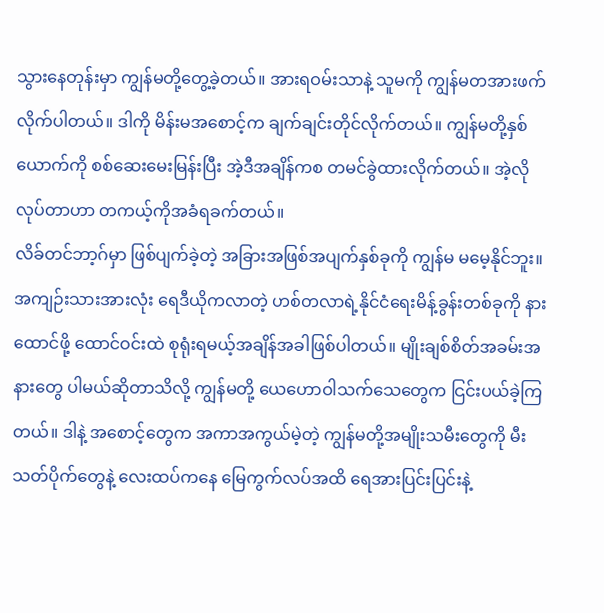သွားနေတုန်းမှာ ကျွန်မတို့တွေ့ခဲ့တယ်။ အားရဝမ်းသာနဲ့ သူမကို ကျွန်မတအားဖက်လိုက်ပါတယ်။ ဒါကို မိန်းမအစောင့်က ချက်ချင်းတိုင်လိုက်တယ်။ ကျွန်မတို့နှစ်ယောက်ကို စစ်ဆေးမေးမြန်းပြီး အဲ့ဒီအချိန်ကစ တမင်ခွဲထားလိုက်တယ်။ အဲ့လိုလုပ်တာဟာ တကယ့်ကိုအခံရခက်တယ်။
လိခ်တင်ဘာ့ဂ်မှာ ဖြစ်ပျက်ခဲ့တဲ့ အခြားအဖြစ်အပျက်နှစ်ခုကို ကျွန်မ မမေ့နိုင်ဘူး။ အကျဉ်းသားအားလုံး ရေဒီယိုကလာတဲ့ ဟစ်တလာရဲ့နိုင်ငံရေးမိန့်ခွန်းတစ်ခုကို နားထောင်ဖို့ ထောင်ဝင်းထဲ စုရုံးရမယ့်အချိန်အခါဖြစ်ပါတယ်။ မျိုးချစ်စိတ်အခမ်းအနားတွေ ပါမယ်ဆိုတာသိလို့ ကျွန်မတို့ ယေဟောဝါသက်သေတွေက ငြင်းပယ်ခဲ့ကြတယ်။ ဒါနဲ့ အစောင့်တွေက အကာအကွယ်မဲ့တဲ့ ကျွန်မတို့အမျိုးသမီးတွေကို မီးသတ်ပိုက်တွေနဲ့ လေးထပ်ကနေ မြေကွက်လပ်အထိ ရေအားပြင်းပြင်းနဲ့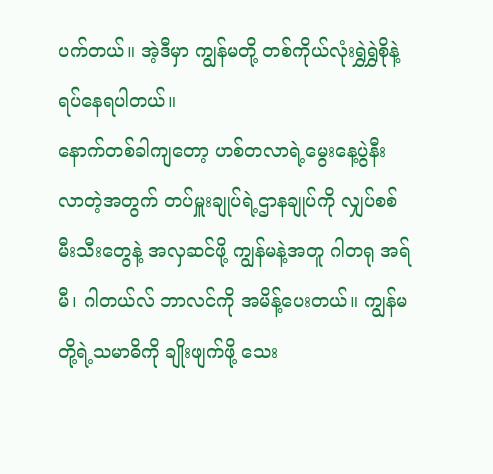ပက်တယ်။ အဲ့ဒီမှာ ကျွန်မတို့ တစ်ကိုယ်လုံးရွှဲရွှဲစိုနဲ့ရပ်နေရပါတယ်။
နောက်တစ်ခါကျတော့ ဟစ်တလာရဲ့မွေးနေ့ပွဲနီးလာတဲ့အတွက် တပ်မှူးချုပ်ရဲ့ဌာနချုပ်ကို လျှပ်စစ်မီးသီးတွေနဲ့ အလှဆင်ဖို့ ကျွန်မနဲ့အတူ ဂါတရု အရ်မီ၊ ဂါတယ်လ် ဘာလင်ကို အမိန့်ပေးတယ်။ ကျွန်မတို့ရဲ့သမာဓိကို ချိုးဖျက်ဖို့ သေး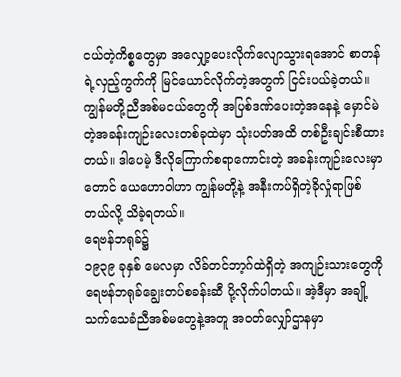ငယ်တဲ့ကိစ္စတွေမှာ အလျှော့ပေးလိုက်လျောသွားရအောင် စာတန်ရဲ့လှည့်ကွက်ကို မြင်ယောင်လိုက်တဲ့အတွက် ငြင်းပယ်ခဲ့တယ်။ ကျွန်မတို့ညီအစ်မငယ်တွေကို အပြစ်ဒဏ်ပေးတဲ့အနေနဲ့ မှောင်မဲတဲ့အခန်းကျဉ်းလေးတစ်ခုထဲမှာ သုံးပတ်အထိ တစ်ဦးချင်းစီထားတယ်။ ဒါပေမဲ့ ဒီလိုကြောက်စရာကောင်းတဲ့ အခန်းကျဉ်းလေးမှာတောင် ယေဟောဝါဟာ ကျွန်မတို့နဲ့ အနီးကပ်ရှိတဲ့ခိုလှုံရာဖြစ်တယ်လို့ သိခဲ့ရတယ်။
ရေဗန်ဘရုခ်၌
၁၉၃၉ ခုနှစ် မေလမှာ လိခ်တင်ဘာ့ဂ်ထဲရှိတဲ့ အကျဉ်းသားတွေကို ရေဗန်ဘရုခ်ချွေးတပ်စခန်းဆီ ပို့လိုက်ပါတယ်။ အဲ့ဒီမှာ အချို့သက်သေခံညီအစ်မတွေနဲ့အတူ အဝတ်လျှော်ဌာနမှာ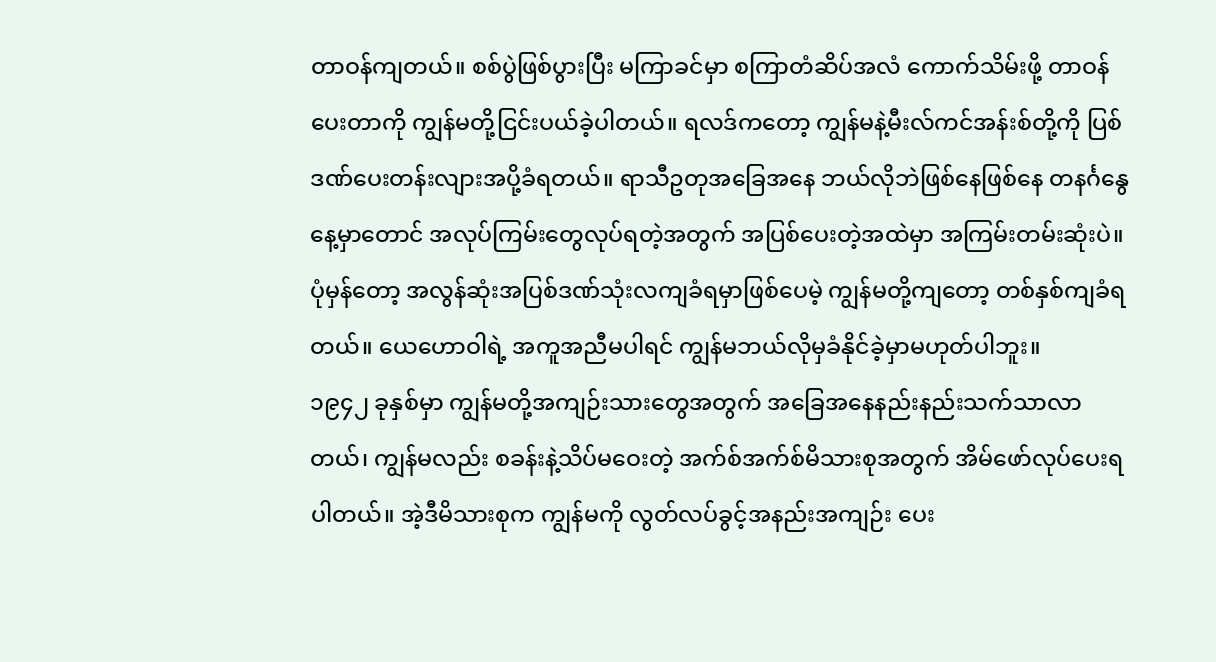တာဝန်ကျတယ်။ စစ်ပွဲဖြစ်ပွားပြီး မကြာခင်မှာ စကြာတံဆိပ်အလံ ကောက်သိမ်းဖို့ တာဝန်ပေးတာကို ကျွန်မတို့ငြင်းပယ်ခဲ့ပါတယ်။ ရလဒ်ကတော့ ကျွန်မနဲ့မီးလ်ကင်အန်းစ်တို့ကို ပြစ်ဒဏ်ပေးတန်းလျားအပို့ခံရတယ်။ ရာသီဥတုအခြေအနေ ဘယ်လိုဘဲဖြစ်နေဖြစ်နေ တနင်္ဂနွေနေ့မှာတောင် အလုပ်ကြမ်းတွေလုပ်ရတဲ့အတွက် အပြစ်ပေးတဲ့အထဲမှာ အကြမ်းတမ်းဆုံးပဲ။ ပုံမှန်တော့ အလွန်ဆုံးအပြစ်ဒဏ်သုံးလကျခံရမှာဖြစ်ပေမဲ့ ကျွန်မတို့ကျတော့ တစ်နှစ်ကျခံရတယ်။ ယေဟောဝါရဲ့ အကူအညီမပါရင် ကျွန်မဘယ်လိုမှခံနိုင်ခဲ့မှာမဟုတ်ပါဘူး။
၁၉၄၂ ခုနှစ်မှာ ကျွန်မတို့အကျဉ်းသားတွေအတွက် အခြေအနေနည်းနည်းသက်သာလာတယ်၊ ကျွန်မလည်း စခန်းနဲ့သိပ်မဝေးတဲ့ အက်စ်အက်စ်မိသားစုအတွက် အိမ်ဖော်လုပ်ပေးရပါတယ်။ အဲ့ဒီမိသားစုက ကျွန်မကို လွတ်လပ်ခွင့်အနည်းအကျဉ်း ပေး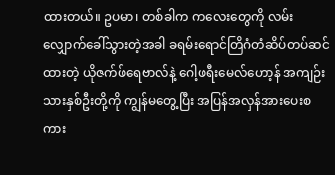ထားတယ်။ ဥပမာ၊ တစ်ခါက ကလေးတွေကို လမ်းလျှောက်ခေါ်သွားတဲ့အခါ ခရမ်းရောင်တြိဂံတံဆိပ်တပ်ဆင်ထားတဲ့ ယိုဇက်ဖ်ရေဗာလ်နဲ့ ဂေါ့ဖရီးမေလ်ဟော့န် အကျဉ်းသားနှစ်ဦးတို့ကို ကျွန်မတွေ့ပြီး အပြန်အလှန်အားပေးစကား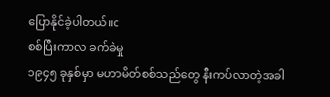ပြောနိုင်ခဲ့ပါတယ်။c
စစ်ပြီးကာလ ခက်ခဲမှု
၁၉၄၅ ခုနှစ်မှာ မဟာမိတ်စစ်သည်တွေ နီးကပ်လာတဲ့အခါ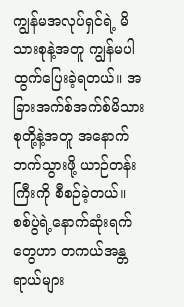ကျွန်မအလုပ်ရှင်ရဲ့ မိသားစုနဲ့အတူ ကျွန်မပါထွက်ပြေးခဲ့ရတယ်။ အခြားအက်စ်အက်စ်မိသားစုတို့နဲ့အတူ အနောက်ဘက်သွားဖို့ ယာဉ်တန်းကြီးကို စီစဉ်ခဲ့တယ်။
စစ်ပွဲရဲ့နောက်ဆုံးရက်တွေဟာ တကယ်အန္တရာယ်များ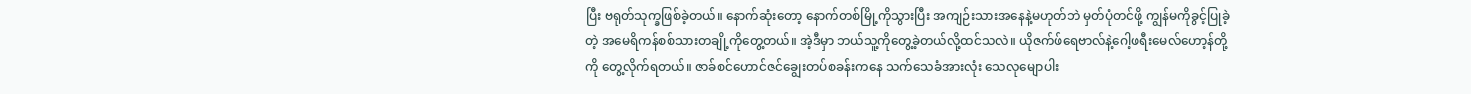ပြီး ဗရုတ်သုက္ခဖြစ်ခဲ့တယ်။ နောက်ဆုံးတော့ နောက်တစ်မြို့ကိုသွားပြီး အကျဉ်းသားအနေနဲ့မဟုတ်ဘဲ မှတ်ပုံတင်ဖို့ ကျွန်မကိုခွင့်ပြုခဲ့တဲ့ အမေရိကန်စစ်သားတချို့ကိုတွေ့တယ်။ အဲ့ဒီမှာ ဘယ်သူ့ကိုတွေ့ခဲ့တယ်လို့ထင်သလဲ။ ယိုဇက်ဖ်ရေဗာလ်နဲ့ဂေါ့ဖရီးမေလ်ဟော့န်တို့ကို တွေ့လိုက်ရတယ်။ ဇာခ်စင်ဟောင်ဇင်ချွေးတပ်စခန်းကနေ သက်သေခံအားလုံး သေလုမျောပါး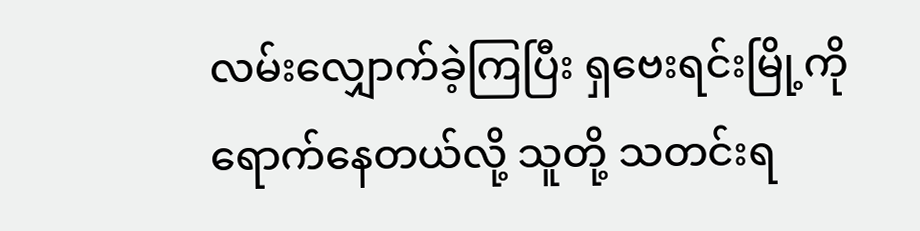လမ်းလျှောက်ခဲ့ကြပြီး ရှဗေးရင်းမြို့ကို ရောက်နေတယ်လို့ သူတို့ သတင်းရ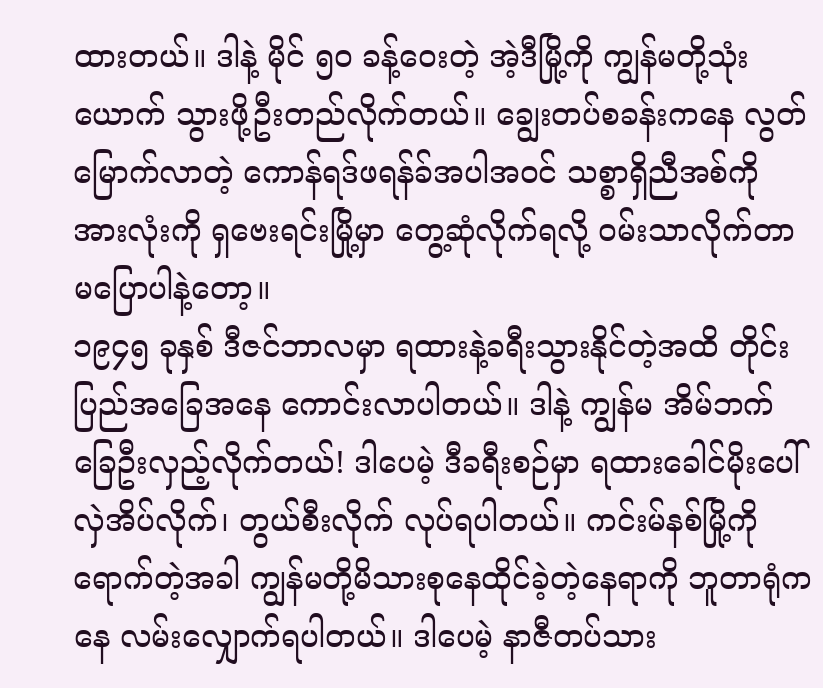ထားတယ်။ ဒါနဲ့ မိုင် ၅၀ ခန့်ဝေးတဲ့ အဲ့ဒီမြို့ကို ကျွန်မတို့သုံးယောက် သွားဖို့ဦးတည်လိုက်တယ်။ ချွေးတပ်စခန်းကနေ လွတ်မြောက်လာတဲ့ ကောန်ရဒ်ဖရန်ခ်အပါအဝင် သစ္စာရှိညီအစ်ကိုအားလုံးကို ရှဗေးရင်းမြို့မှာ တွေ့ဆုံလိုက်ရလို့ ဝမ်းသာလိုက်တာမပြောပါနဲ့တော့။
၁၉၄၅ ခုနှစ် ဒီဇင်ဘာလမှာ ရထားနဲ့ခရီးသွားနိုင်တဲ့အထိ တိုင်းပြည်အခြေအနေ ကောင်းလာပါတယ်။ ဒါနဲ့ ကျွန်မ အိမ်ဘက်ခြေဦးလှည့်လိုက်တယ်! ဒါပေမဲ့ ဒီခရီးစဉ်မှာ ရထားခေါင်မိုးပေါ် လှဲအိပ်လိုက်၊ တွယ်စီးလိုက် လုပ်ရပါတယ်။ ကင်းမ်နစ်မြို့ကို ရောက်တဲ့အခါ ကျွန်မတို့မိသားစုနေထိုင်ခဲ့တဲ့နေရာကို ဘူတာရုံကနေ လမ်းလျှောက်ရပါတယ်။ ဒါပေမဲ့ နာဇီတပ်သား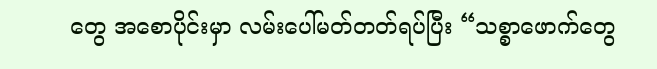တွေ အစောပိုင်းမှာ လမ်းပေါ်မတ်တတ်ရပ်ပြီး “သစ္စာဖောက်တွေ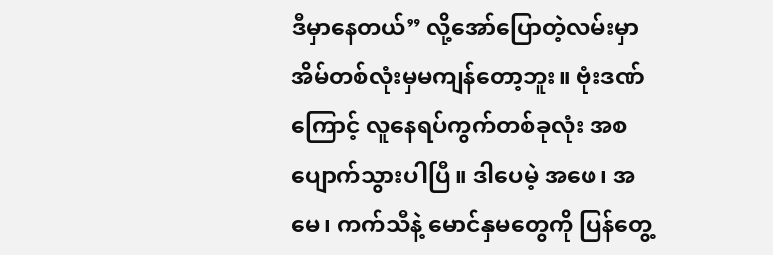ဒီမှာနေတယ်” လို့အော်ပြောတဲ့လမ်းမှာ အိမ်တစ်လုံးမှမကျန်တော့ဘူး။ ဗုံးဒဏ်ကြောင့် လူနေရပ်ကွက်တစ်ခုလုံး အစပျောက်သွားပါပြီ။ ဒါပေမဲ့ အဖေ၊ အမေ၊ ကက်သီနဲ့ မောင်နှမတွေကို ပြန်တွေ့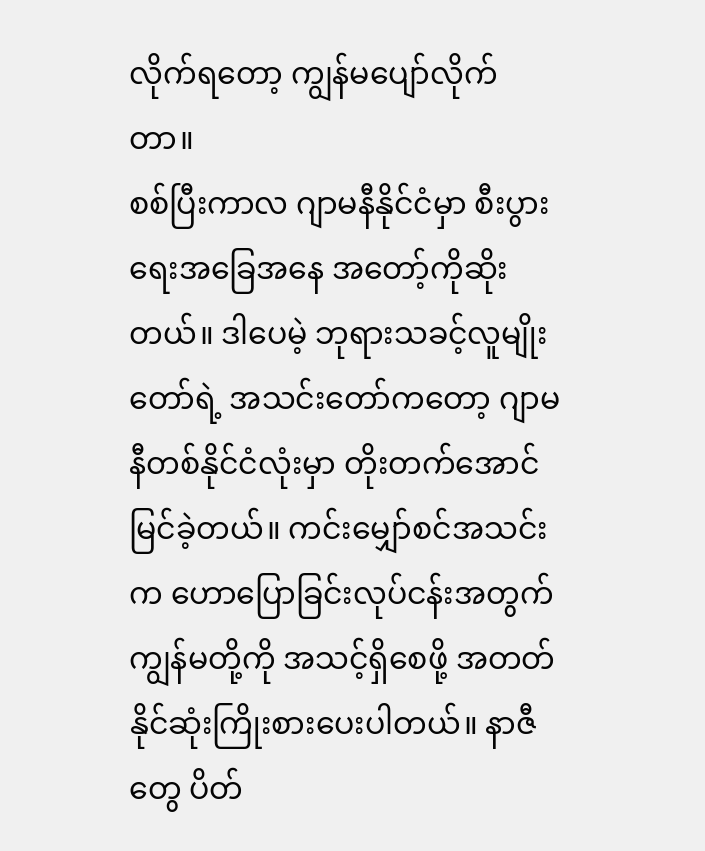လိုက်ရတော့ ကျွန်မပျော်လိုက်တာ။
စစ်ပြီးကာလ ဂျာမနီနိုင်ငံမှာ စီးပွားရေးအခြေအနေ အတော့်ကိုဆိုးတယ်။ ဒါပေမဲ့ ဘုရားသခင့်လူမျိုးတော်ရဲ့ အသင်းတော်ကတော့ ဂျာမနီတစ်နိုင်ငံလုံးမှာ တိုးတက်အောင်မြင်ခဲ့တယ်။ ကင်းမျှော်စင်အသင်းက ဟောပြောခြင်းလုပ်ငန်းအတွက် ကျွန်မတို့ကို အသင့်ရှိစေဖို့ အတတ်နိုင်ဆုံးကြိုးစားပေးပါတယ်။ နာဇီတွေ ပိတ်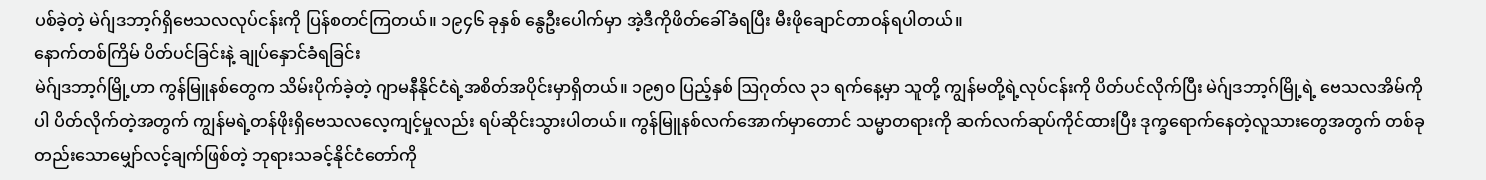ပစ်ခဲ့တဲ့ မဲဂ်ျဒဘာ့ဂ်ရှိဗေသလလုပ်ငန်းကို ပြန်စတင်ကြတယ်။ ၁၉၄၆ ခုနှစ် နွေဦးပေါက်မှာ အဲ့ဒီကိုဖိတ်ခေါ်ခံရပြီး မီးဖိုချောင်တာဝန်ရပါတယ်။
နောက်တစ်ကြိမ် ပိတ်ပင်ခြင်းနဲ့ ချုပ်နှောင်ခံရခြင်း
မဲဂ်ျဒဘာ့ဂ်မြို့ဟာ ကွန်မြူနစ်တွေက သိမ်းပိုက်ခဲ့တဲ့ ဂျာမနီနိုင်ငံရဲ့အစိတ်အပိုင်းမှာရှိတယ်။ ၁၉၅၀ ပြည့်နှစ် ဩဂုတ်လ ၃၁ ရက်နေ့မှာ သူတို့ ကျွန်မတို့ရဲ့လုပ်ငန်းကို ပိတ်ပင်လိုက်ပြီး မဲဂ်ျဒဘာ့ဂ်မြို့ရဲ့ ဗေသလအိမ်ကိုပါ ပိတ်လိုက်တဲ့အတွက် ကျွန်မရဲ့တန်ဖိုးရှိဗေသလလေ့ကျင့်မှုလည်း ရပ်ဆိုင်းသွားပါတယ်။ ကွန်မြူနစ်လက်အောက်မှာတောင် သမ္မာတရားကို ဆက်လက်ဆုပ်ကိုင်ထားပြီး ဒုက္ခရောက်နေတဲ့လူသားတွေအတွက် တစ်ခုတည်းသောမျှော်လင့်ချက်ဖြစ်တဲ့ ဘုရားသခင့်နိုင်ငံတော်ကို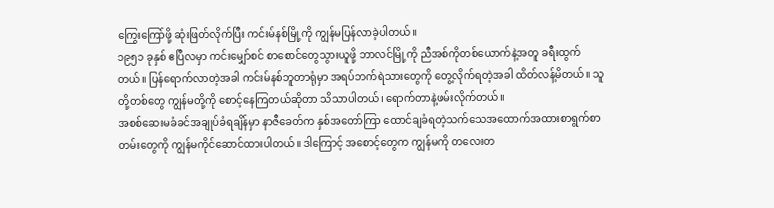ကြွေးကြော်ဖို့ ဆုံးဖြတ်လိုက်ပြီး ကင်းမ်နစ်မြို့ကို ကျွန်မပြန်လာခဲ့ပါတယ်။
၁၉၅၁ ခုနှစ် ဧပြီလမှာ ကင်းမျှော်စင် စာစောင်တွေသွားယူဖို့ ဘာလင်မြို့ကို ညီအစ်ကိုတစ်ယောက်နဲ့အတူ ခရီးထွက်တယ်။ ပြန်ရောက်လာတဲ့အခါ ကင်းမ်နစ်ဘူတာရုံမှာ အရပ်ဘက်ရဲသားတွေကို တွေ့လိုက်ရတဲ့အခါ ထိတ်လန့်မိတယ်။ သူတို့တစ်တွေ ကျွန်မတို့ကို စောင့်နေကြတယ်ဆိုတာ သိသာပါတယ်၊ ရောက်တာနဲ့ဖမ်းလိုက်တယ်။
အစစ်ဆေးမခံခင်အချုပ်ခံရချိန်မှာ နာဇီခေတ်က နှစ်အတော်ကြာ ထောင်ချခံရတဲ့သက်သေအထောက်အထားစာရွက်စာတမ်းတွေကို ကျွန်မကိုင်ဆောင်ထားပါတယ်။ ဒါကြောင့် အစောင့်တွေက ကျွန်မကို တလေးတ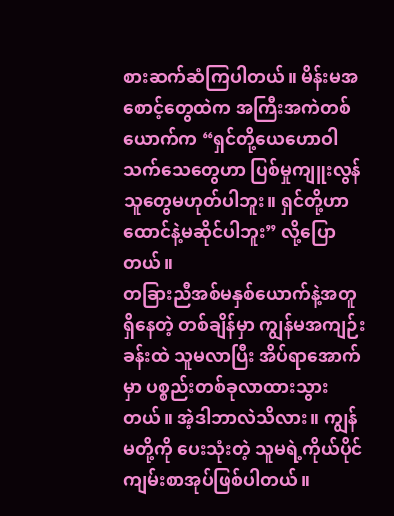စားဆက်ဆံကြပါတယ်။ မိန်းမအစောင့်တွေထဲက အကြီးအကဲတစ်ယောက်က “ရှင်တို့ယေဟောဝါသက်သေတွေဟာ ပြစ်မှုကျူးလွန်သူတွေမဟုတ်ပါဘူး။ ရှင်တို့ဟာ ထောင်နဲ့မဆိုင်ပါဘူး” လို့ပြောတယ်။
တခြားညီအစ်မနှစ်ယောက်နဲ့အတူရှိနေတဲ့ တစ်ချိန်မှာ ကျွန်မအကျဉ်းခန်းထဲ သူမလာပြီး အိပ်ရာအောက်မှာ ပစ္စည်းတစ်ခုလာထားသွားတယ်။ အဲ့ဒါဘာလဲသိလား။ ကျွန်မတို့ကို ပေးသုံးတဲ့ သူမရဲ့ကိုယ်ပိုင်ကျမ်းစာအုပ်ဖြစ်ပါတယ်။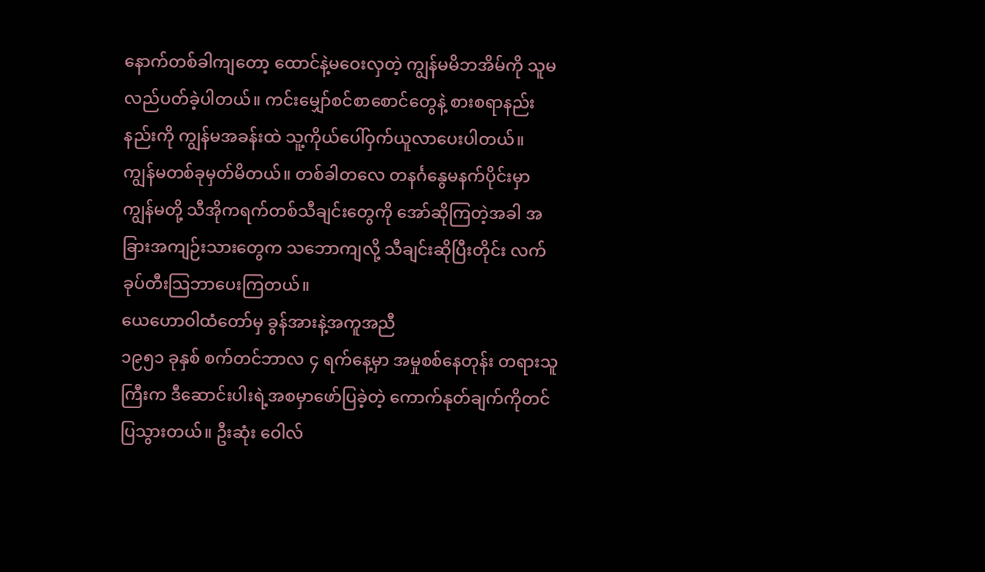နောက်တစ်ခါကျတော့ ထောင်နဲ့မဝေးလှတဲ့ ကျွန်မမိဘအိမ်ကို သူမလည်ပတ်ခဲ့ပါတယ်။ ကင်းမျှော်စင်စာစောင်တွေနဲ့ စားစရာနည်းနည်းကို ကျွန်မအခန်းထဲ သူ့ကိုယ်ပေါ်ဝှက်ယူလာပေးပါတယ်။
ကျွန်မတစ်ခုမှတ်မိတယ်။ တစ်ခါတလေ တနင်္ဂနွေမနက်ပိုင်းမှာ ကျွန်မတို့ သီအိုကရက်တစ်သီချင်းတွေကို အော်ဆိုကြတဲ့အခါ အခြားအကျဉ်းသားတွေက သဘောကျလို့ သီချင်းဆိုပြီးတိုင်း လက်ခုပ်တီးသြဘာပေးကြတယ်။
ယေဟောဝါထံတော်မှ ခွန်အားနဲ့အကူအညီ
၁၉၅၁ ခုနှစ် စက်တင်ဘာလ ၄ ရက်နေ့မှာ အမှုစစ်နေတုန်း တရားသူကြီးက ဒီဆောင်းပါးရဲ့အစမှာဖော်ပြခဲ့တဲ့ ကောက်နုတ်ချက်ကိုတင်ပြသွားတယ်။ ဦးဆုံး ဝေါလ်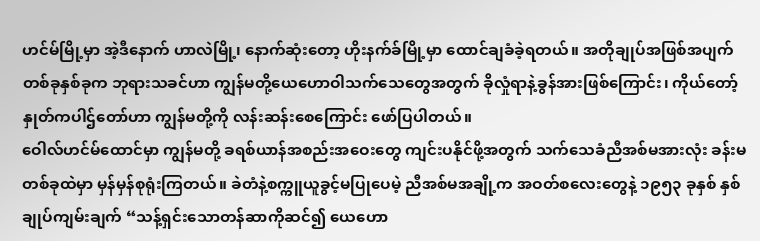ဟင်မ်မြို့မှာ အဲ့ဒီနောက် ဟာလဲမြို့၊ နောက်ဆုံးတော့ ဟိုးနက်ခ်မြို့မှာ ထောင်ချခံခဲ့ရတယ်။ အတိုချုပ်အဖြစ်အပျက်တစ်ခုနှစ်ခုက ဘုရားသခင်ဟာ ကျွန်မတို့ယေဟောဝါသက်သေတွေအတွက် ခိုလှုံရာနဲ့ခွန်အားဖြစ်ကြောင်း၊ ကိုယ်တော့်နှုတ်ကပါဌ်တော်ဟာ ကျွန်မတို့ကို လန်းဆန်းစေကြောင်း ဖော်ပြပါတယ်။
ဝေါလ်ဟင်မ်ထောင်မှာ ကျွန်မတို့ ခရစ်ယာန်အစည်းအဝေးတွေ ကျင်းပနိုင်ဖို့အတွက် သက်သေခံညီအစ်မအားလုံး ခန်းမတစ်ခုထဲမှာ မှန်မှန်စုရုံးကြတယ်။ ခဲတံနဲ့စက္ကူယူခွင့်မပြုပေမဲ့ ညီအစ်မအချို့က အဝတ်စလေးတွေနဲ့ ၁၉၅၃ ခုနှစ် နှစ်ချုပ်ကျမ်းချက် “သန့်ရှင်းသောတန်ဆာကိုဆင်၍ ယေဟော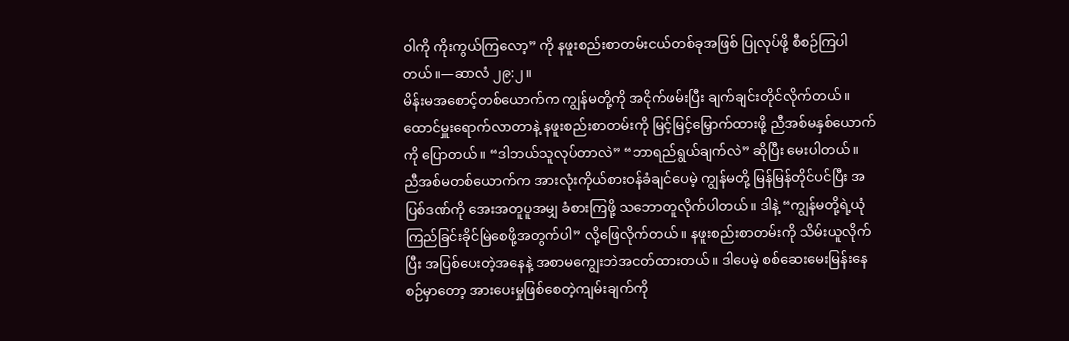ဝါကို ကိုးကွယ်ကြလော့” ကို နဖူးစည်းစာတမ်းငယ်တစ်ခုအဖြစ် ပြုလုပ်ဖို့ စီစဉ်ကြပါတယ်။—ဆာလံ ၂၉:၂။
မိန်းမအစောင့်တစ်ယောက်က ကျွန်မတို့ကို အငိုက်ဖမ်းပြီး ချက်ချင်းတိုင်လိုက်တယ်။ ထောင်မှူးရောက်လာတာနဲ့ နဖူးစည်းစာတမ်းကို မြင့်မြင့်မြှောက်ထားဖို့ ညီအစ်မနှစ်ယောက်ကို ပြောတယ်။ “ဒါဘယ်သူလုပ်တာလဲ” “ဘာရည်ရွယ်ချက်လဲ” ဆိုပြီး မေးပါတယ်။
ညီအစ်မတစ်ယောက်က အားလုံးကိုယ်စားဝန်ခံချင်ပေမဲ့ ကျွန်မတို့ မြန်မြန်တိုင်ပင်ပြီး အပြစ်ဒဏ်ကို အေးအတူပူအမျှ ခံစားကြဖို့ သဘောတူလိုက်ပါတယ်။ ဒါနဲ့ “ကျွန်မတို့ရဲ့ယုံကြည်ခြင်းခိုင်မြဲစေဖို့အတွက်ပါ” လို့ဖြေလိုက်တယ်။ နဖူးစည်းစာတမ်းကို သိမ်းယူလိုက်ပြီး အပြစ်ပေးတဲ့အနေနဲ့ အစာမကျွေးဘဲအငတ်ထားတယ်။ ဒါပေမဲ့ စစ်ဆေးမေးမြန်းနေစဉ်မှာတော့ အားပေးမှုဖြစ်စေတဲ့ကျမ်းချက်ကို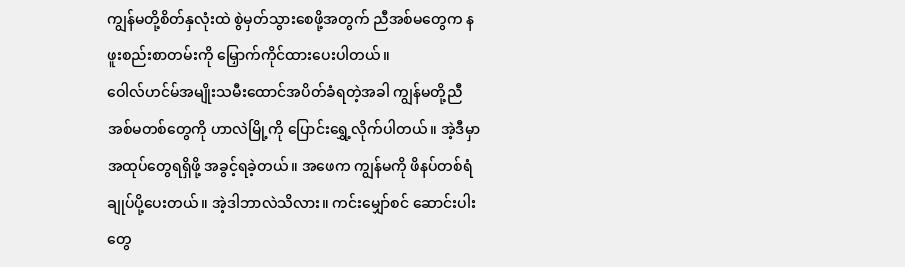ကျွန်မတို့စိတ်နှလုံးထဲ စွဲမှတ်သွားစေဖို့အတွက် ညီအစ်မတွေက နဖူးစည်းစာတမ်းကို မြှောက်ကိုင်ထားပေးပါတယ်။
ဝေါလ်ဟင်မ်အမျိုးသမီးထောင်အပိတ်ခံရတဲ့အခါ ကျွန်မတို့ညီအစ်မတစ်တွေကို ဟာလဲမြို့ကို ပြောင်းရွှေ့လိုက်ပါတယ်။ အဲ့ဒီမှာ အထုပ်တွေရရှိဖို့ အခွင့်ရခဲ့တယ်။ အဖေက ကျွန်မကို ဖိနပ်တစ်ရံချုပ်ပို့ပေးတယ်။ အဲ့ဒါဘာလဲသိလား။ ကင်းမျှော်စင် ဆောင်းပါးတွေ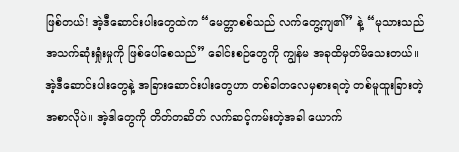ဖြစ်တယ်! အဲ့ဒီဆောင်းပါးတွေထဲက “မေတ္တာစစ်သည် လက်တွေ့ကျ၏” နဲ့ “မုသားသည် အသက်ဆုံးရှုံးမှုကို ဖြစ်ပေါ်စေသည်” ခေါင်းစဉ်တွေကို ကျွန်မ အခုထိမှတ်မိသေးတယ်။ အဲ့ဒီဆောင်းပါးတွေနဲ့ အခြားဆောင်းပါးတွေဟာ တစ်ခါတလေမှစားရတဲ့ တစ်မူထူးခြားတဲ့အစာလိုပဲ။ အဲ့ဒါတွေကို တိတ်တဆိတ် လက်ဆင့်ကမ်းတဲ့အခါ ယောက်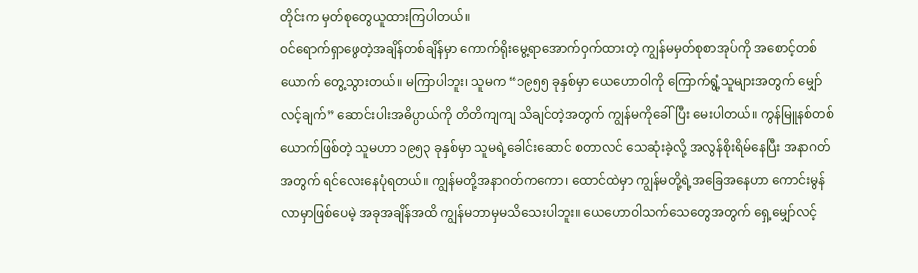တိုင်းက မှတ်စုတွေယူထားကြပါတယ်။
ဝင်ရောက်ရှာဖွေတဲ့အချိန်တစ်ချိန်မှာ ကောက်ရိုးမွေ့ရာအောက်ဝှက်ထားတဲ့ ကျွန်မမှတ်စုစာအုပ်ကို အစောင့်တစ်ယောက် တွေ့သွားတယ်။ မကြာပါဘူး၊ သူမက “၁၉၅၅ ခုနှစ်မှာ ယေဟောဝါကို ကြောက်ရွံ့သူများအတွက် မျှော်လင့်ချက်” ဆောင်းပါးအဓိပ္ပာယ်ကို တိတိကျကျ သိချင်တဲ့အတွက် ကျွန်မကိုခေါ်ပြီး မေးပါတယ်။ ကွန်မြူနစ်တစ်ယောက်ဖြစ်တဲ့ သူမဟာ ၁၉၅၃ ခုနှစ်မှာ သူမရဲ့ခေါင်းဆောင် စတာလင် သေဆုံးခဲ့လို့ အလွန်စိုးရိမ်နေပြီး အနာဂတ်အတွက် ရင်လေးနေပုံရတယ်။ ကျွန်မတို့အနာဂတ်ကကော၊ ထောင်ထဲမှာ ကျွန်မတို့ရဲ့အခြေအနေဟာ ကောင်းမွန်လာမှာဖြစ်ပေမဲ့ အခုအချိန်အထိ ကျွန်မဘာမှမသိသေးပါဘူး။ ယေဟောဝါသက်သေတွေအတွက် ရှေ့မျှော်လင့်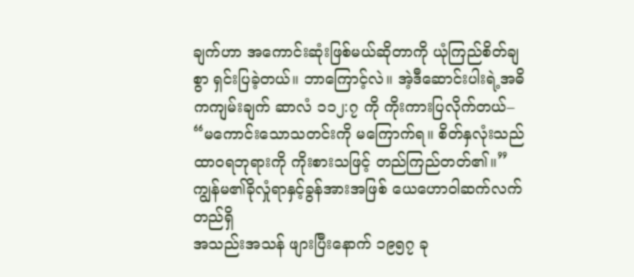ချက်ဟာ အကောင်းဆုံးဖြစ်မယ်ဆိုတာကို ယုံကြည်စိတ်ချစွာ ရှင်းပြခဲ့တယ်။ ဘာကြောင့်လဲ။ အဲ့ဒီဆောင်းပါးရဲ့အဓိကကျမ်းချက် ဆာလံ ၁၁၂:၇ ကို ကိုးကားပြလိုက်တယ်– “မကောင်းသောသတင်းကို မကြောက်ရ။ စိတ်နှလုံးသည် ထာဝရဘုရားကို ကိုးစားသဖြင့် တည်ကြည်တတ်၏။”
ကျွန်မ၏ခိုလှုံရာနှင့်ခွန်အားအဖြစ် ယေဟောဝါဆက်လက်တည်ရှိ
အသည်းအသန် ဖျားပြီးနောက် ၁၉၅၇ ခု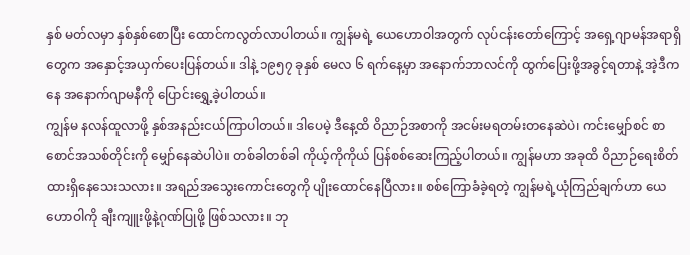နှစ် မတ်လမှာ နှစ်နှစ်စောပြီး ထောင်ကလွတ်လာပါတယ်။ ကျွန်မရဲ့ ယေဟောဝါအတွက် လုပ်ငန်းတော်ကြောင့် အရှေ့ဂျာမန်အရာရှိတွေက အနှောင့်အယှက်ပေးပြန်တယ်။ ဒါနဲ့ ၁၉၅၇ ခုနှစ် မေလ ၆ ရက်နေ့မှာ အနောက်ဘာလင်ကို ထွက်ပြေးဖို့အခွင့်ရတာနဲ့ အဲ့ဒီကနေ အနောက်ဂျာမနီကို ပြောင်းရွှေ့ခဲ့ပါတယ်။
ကျွန်မ နလန်ထူလာဖို့ နှစ်အနည်းငယ်ကြာပါတယ်။ ဒါပေမဲ့ ဒီနေ့ထိ ဝိညာဉ်အစာကို အငမ်းမရတမ်းတနေဆဲပဲ၊ ကင်းမျှော်စင် စာစောင်အသစ်တိုင်းကို မျှော်နေဆဲပါပဲ။ တစ်ခါတစ်ခါ ကိုယ့်ကိုကိုယ် ပြန်စစ်ဆေးကြည့်ပါတယ်။ ကျွန်မဟာ အခုထိ ဝိညာဉ်ရေးစိတ်ထားရှိနေသေးသလား။ အရည်အသွေးကောင်းတွေကို ပျိုးထောင်နေပြီလား။ စစ်ကြောခံခဲ့ရတဲ့ ကျွန်မရဲ့ယုံကြည်ချက်ဟာ ယေဟောဝါကို ချီးကျူးဖို့နဲ့ဂုဏ်ပြုဖို့ ဖြစ်သလား။ ဘု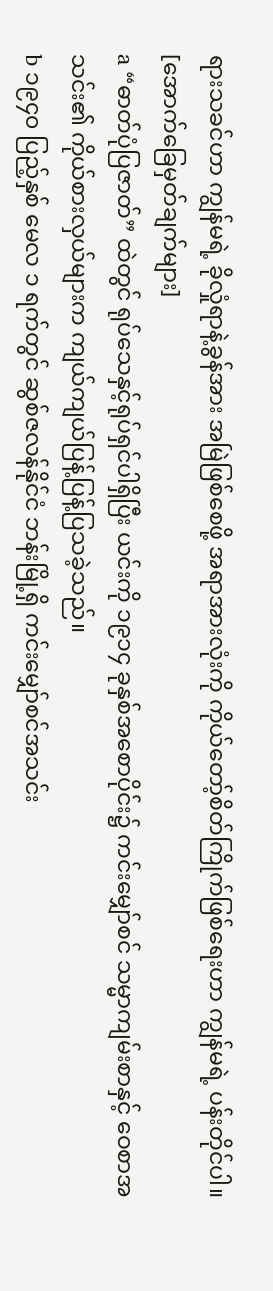ရားသခင်ဟာ ကျွန်မရဲ့ ခိုလှုံရာနဲ့ခွန်အား အမြဲဖြစ်စေဖို့ အရာအားလုံးကို ကိုယ်တော့်စိတ်ကြိုက်ဖြစ်ရေးဟာ ကျွန်မရဲ့ ပန်းတိုင်ပါ။
[အောက်ခြေမှတ်ချက်များ]
a “ဓာတ်ပုံပြဇာတ်” ထဲတွင် ရုပ်သေနှင့်ရုပ်ရှင်ပါရှိပြီး ယင်းကို ၁၉၁၄ ခုနှစ်အစောပိုင်း၌ ကင်းမျှော်စင် သမ္မာကျမ်းစာနှင့် ဝေစာအသင်း၏ ကိုယ်စားလှယ်များက ကျယ်ကျယ်ပြန့်ပြန့်ပြသခဲ့သည်။
b ၁၉၄၀ ပြည့်နှစ် မေလ ၁ ရက်တွင် ဆွစ်ဇလန်နိုင်ငံ ဘန်းမြို့ရှိ ကင်းမျှော်စင်အသင်း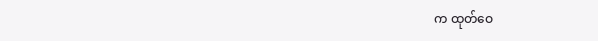က ထုတ်ဝေ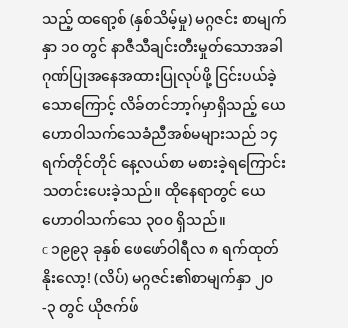သည့် ထရော့စ် (နှစ်သိမ့်မှု) မဂ္ဂဇင်း စာမျက်နှာ ၁၀ တွင် နာဇီသီချင်းတီးမှုတ်သောအခါ ဂုဏ်ပြုအနေအထားပြုလုပ်ဖို့ ငြင်းပယ်ခဲ့သောကြောင့် လိခ်တင်ဘာ့ဂ်မှာရှိသည့် ယေဟောဝါသက်သေခံညီအစ်မများသည် ၁၄ ရက်တိုင်တိုင် နေ့လယ်စာ မစားခဲ့ရကြောင်း သတင်းပေးခဲ့သည်။ ထိုနေရာတွင် ယေဟောဝါသက်သေ ၃၀၀ ရှိသည်။
c ၁၉၉၃ ခုနှစ် ဖေဖော်ဝါရီလ ၈ ရက်ထုတ် နိုးလော့! (လိပ်) မဂ္ဂဇင်း၏စာမျက်နှာ ၂၀-၃ တွင် ယိုဇက်ဖ်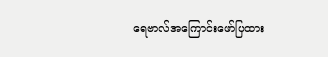ရေဗာလ်အကြောင်းဖော်ပြထား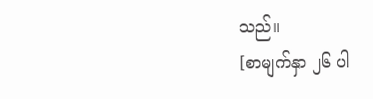သည်။
[စာမျက်နှာ ၂၆ ပါ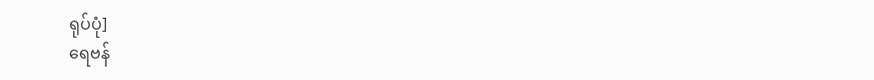ရုပ်ပုံ]
ရေဗန်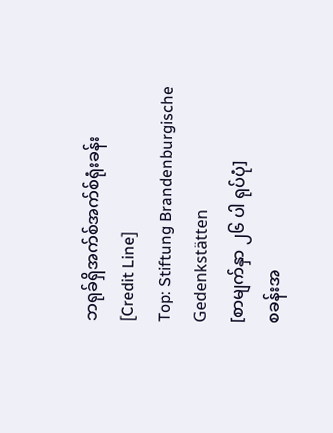ဘရုခ်ရှိအက်စ်အက်စ်ရုံးခန်း
[Credit Line]
Top: Stiftung Brandenburgische Gedenkstätten
[စာမျက်နှာ ၂၆ ပါ ရုပ်ပုံ]
စခန်းအ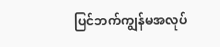ပြင်ဘက်ကျွန်မအလုပ်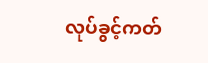လုပ်ခွင့်ကတ်